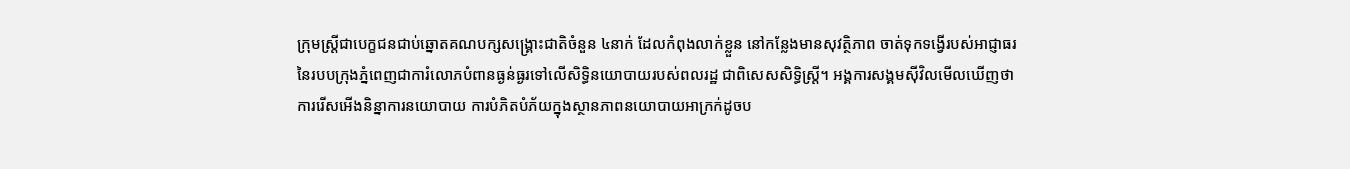ក្រុមស្ត្រីជាបេក្ខជនជាប់ឆ្នោតគណបក្សសង្គ្រោះជាតិចំនួន ៤នាក់ ដែលកំពុងលាក់ខ្លួន នៅកន្លែងមានសុវត្ថិភាព ចាត់ទុកទង្វើរបស់អាជ្ញាធរនៃរបបក្រុងភ្នំពេញជាការំលោភបំពានធ្ងន់ធ្ងរទៅលើសិទ្ធិនយោបាយរបស់ពលរដ្ឋ ជាពិសេសសិទ្ធិស្ត្រី។ អង្គការសង្គមស៊ីវិលមើលឃើញថា ការរើសអើងនិន្នាការនយោបាយ ការបំភិតបំភ័យក្នុងស្ថានភាពនយោបាយអាក្រក់ដូចប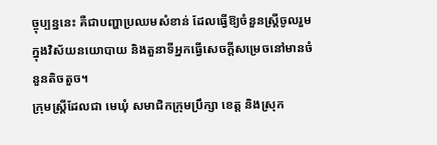ច្ចុប្បន្ននេះ គឺជាបញ្ហាប្រឈមសំខាន់ ដែលធ្វើឱ្យចំនួនស្ត្រីចូលរួមក្នុងវិស័យនយោបាយ និងតួនាទីអ្នកធ្វើសេចក្ដីសម្រេចនៅមានចំនួនតិចតួច។
ក្រុមស្ត្រីដែលជា មេឃុំ សមាជិកក្រុមប្រឹក្សា ខេត្ត និងស្រុក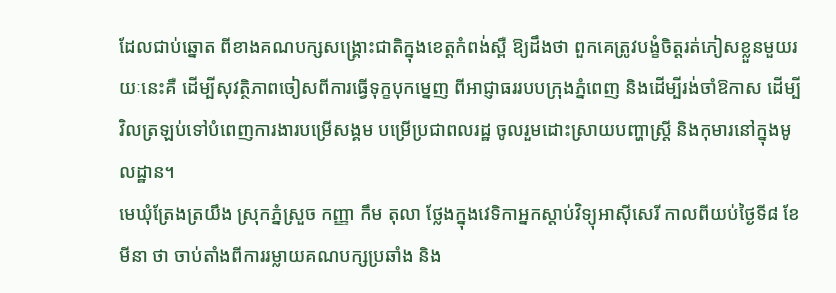ដែលជាប់ឆ្នោត ពីខាងគណបក្សសង្គ្រោះជាតិក្នុងខេត្តកំពង់ស្ពឺ ឱ្យដឹងថា ពួកគេត្រូវបង្ខំចិត្តរត់ភៀសខ្លួនមួយរយៈនេះគឺ ដើម្បីសុវត្ថិភាពចៀសពីការធ្វើទុក្ខបុកម្នេញ ពីអាជ្ញាធររបបក្រុងភ្នំពេញ និងដើម្បីរង់ចាំឱកាស ដើម្បីវិលត្រឡប់ទៅបំពេញការងារបម្រើសង្គម បម្រើប្រជាពលរដ្ឋ ចូលរួមដោះស្រាយបញ្ហាស្ត្រី និងកុមារនៅក្នុងមូលដ្ឋាន។
មេឃុំត្រែងត្រយឹង ស្រុកភ្នំស្រួច កញ្ញា កឹម តុលា ថ្លែងក្នុងវេទិកាអ្នកស្ដាប់វិទ្យុអាស៊ីសេរី កាលពីយប់ថ្ងៃទី៨ ខែមីនា ថា ចាប់តាំងពីការរម្លាយគណបក្សប្រឆាំង និង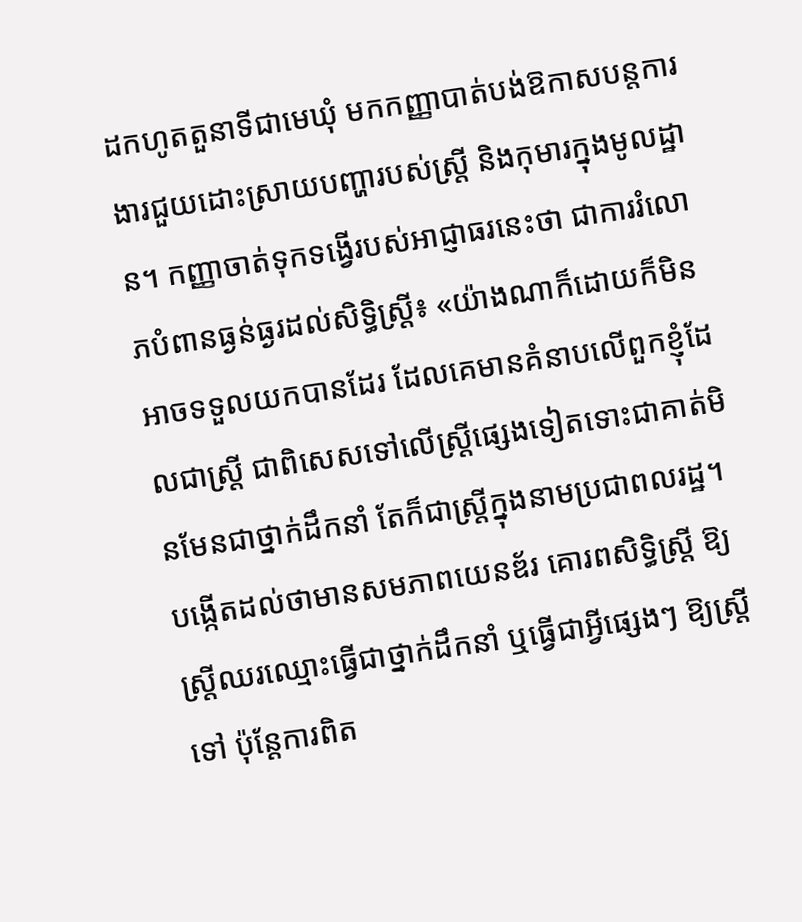ដកហូតតួនាទីជាមេឃុំ មកកញ្ញាបាត់បង់ឱកាសបន្តការងារជួយដោះស្រាយបញ្ហារបស់ស្ត្រី និងកុមារក្នុងមូលដ្ឋាន។ កញ្ញាចាត់ទុកទង្វើរបស់អាជ្ញាធរនេះថា ជាការរំលោភបំពានធ្ងន់ធ្ងរដល់សិទ្ធិស្ត្រី៖ «យ៉ាងណាក៏ដោយក៏មិនអាចទទួលយកបានដែរ ដែលគេមានគំនាបលើពួកខ្ញុំដែលជាស្ត្រី ជាពិសេសទៅលើស្ត្រីផ្សេងទៀតទោះជាគាត់មិនមែនជាថ្នាក់ដឹកនាំ តែក៏ជាស្ត្រីក្នុងនាមប្រជាពលរដ្ឋ។ បង្កើតដល់ថាមានសមភាពយេនឌ័រ គោរពសិទ្ធិស្ត្រី ឱ្យស្ត្រីឈរឈ្មោះធ្វើជាថ្នាក់ដឹកនាំ ឬធ្វើជាអ្វីផ្សេងៗ ឱ្យស្ត្រីទៅ ប៉ុន្តែការពិត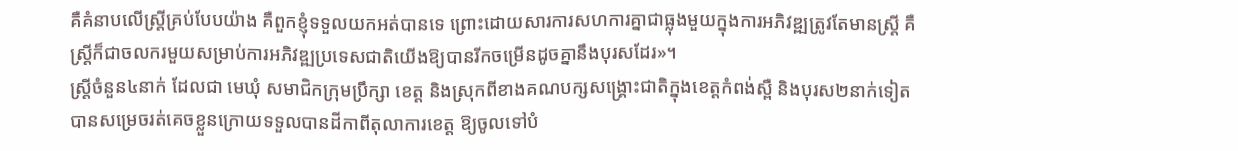គឺគំនាបលើស្ត្រីគ្រប់បែបយ៉ាង គឺពួកខ្ញុំទទួលយកអត់បានទេ ព្រោះដោយសារការសហការគ្នាជាធ្លុងមួយក្នុងការអភិវឌ្ឍត្រូវតែមានស្ត្រី គឺស្ត្រីក៏ជាចលករមួយសម្រាប់ការអភិវឌ្ឍប្រទេសជាតិយើងឱ្យបានរីកចម្រើនដូចគ្នានឹងបុរសដែរ»។
ស្ត្រីចំនួន៤នាក់ ដែលជា មេឃុំ សមាជិកក្រុមប្រឹក្សា ខេត្ត និងស្រុកពីខាងគណបក្សសង្គ្រោះជាតិក្នុងខេត្តកំពង់ស្ពឺ និងបុរស២នាក់ទៀត បានសម្រេចរត់គេចខ្លួនក្រោយទទួលបានដីកាពីតុលាការខេត្ត ឱ្យចូលទៅបំ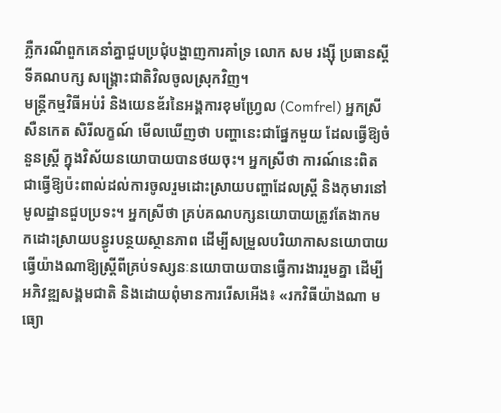ភ្លឺករណីពួកគេនាំគ្នាជួបប្រជុំបង្ហាញការគាំទ្រ លោក សម រង្ស៊ី ប្រធានស្ដីទីគណបក្ស សង្គ្រោះជាតិវិលចូលស្រុកវិញ។
មន្ត្រីកម្មវិធីអប់រំ និងយេនឌ័រនៃអង្គការខុមហ្វ្រែល (Comfrel) អ្នកស្រី សឺនកេត សិរីលក្ខណ៍ មើលឃើញថា បញ្ហានេះជាផ្នែកមួយ ដែលធ្វើឱ្យចំនួនស្ត្រី ក្នុងវិស័យនយោបាយបានថយចុះ។ អ្នកស្រីថា ការណ៍នេះពិតជាធ្វើឱ្យប៉ះពាល់ដល់ការចូលរួមដោះស្រាយបញ្ហាដែលស្ត្រី និងកុមារនៅមូលដ្ឋានជួបប្រទះ។ អ្នកស្រីថា គ្រប់គណបក្សនយោបាយត្រូវតែងាកមកដោះស្រាយបន្ធូរបន្ថយស្ថានភាព ដើម្បីសម្រួលបរិយាកាសនយោបាយ ធ្វើយ៉ាងណាឱ្យស្ត្រីពីគ្រប់ទស្សនៈនយោបាយបានធ្វើការងាររួមគ្នា ដើម្បីអភិវឌ្ឍសង្គមជាតិ និងដោយពុំមានការរើសអើង៖ «រកវិធីយ៉ាងណា មធ្យោ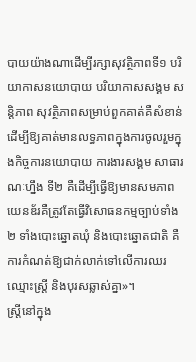បាយយ៉ាងណាដើម្បីរក្សាសុវត្ថិភាពទី១ បរិយាកាសនយោបាយ បរិយាកាសសង្គម សន្តិភាព សុវត្ថិភាពសម្រាប់ពួកគាត់គឺសំខាន់ ដើម្បីឱ្យគាត់មានលទ្ធភាពក្នុងការចូលរួមក្នុងកិច្ចការនយោបាយ ការងារសង្គម សាធារណៈហ្នឹង ទី២ គឺដើម្បីធ្វើឱ្យមានសមភាពយេនឌ័រគឺត្រូវតែធ្វើវិសោធនកម្មច្បាប់ទាំង២ ទាំងបោះឆ្នោតឃុំ និងបោះឆ្នោតជាតិ គឺការកំណត់ឱ្យជាក់លាក់ទៅលើការឈរឈ្មោះស្ត្រី និងបុរសឆ្លាស់គ្នា»។
ស្ត្រីនៅក្នុង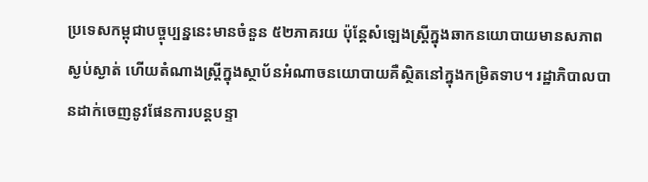ប្រទេសកម្ពុជាបច្ចុប្បន្ននេះមានចំនួន ៥២ភាគរយ ប៉ុន្តែសំឡេងស្ត្រីក្នុងឆាកនយោបាយមានសភាពស្ងប់ស្ងាត់ ហើយតំណាងស្ត្រីក្នុងស្ថាប័នអំណាចនយោបាយគឺស្ថិតនៅក្នុងកម្រិតទាប។ រដ្ឋាភិបាលបានដាក់ចេញនូវផែនការបន្តបន្ទា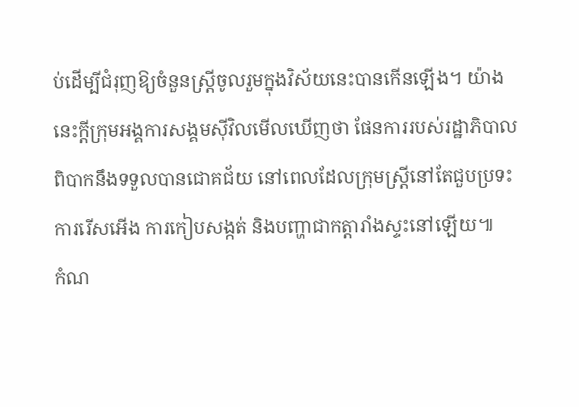ប់ដើម្បីជំរុញឱ្យចំនួនស្ត្រីចូលរួមក្នុងវិស័យនេះបានកើនឡើង។ យ៉ាងនេះក្ដីក្រុមអង្គការសង្គមស៊ីវិលមើលឃើញថា ផែនការរបស់រដ្ឋាភិបាលពិបាកនឹងទទួលបានជោគជ័យ នៅពេលដែលក្រុមស្ត្រីនៅតែជួបប្រទះការរើសអើង ការកៀបសង្កត់ និងបញ្ហាជាកត្តារាំងស្ទះនៅឡើយ៕
កំណ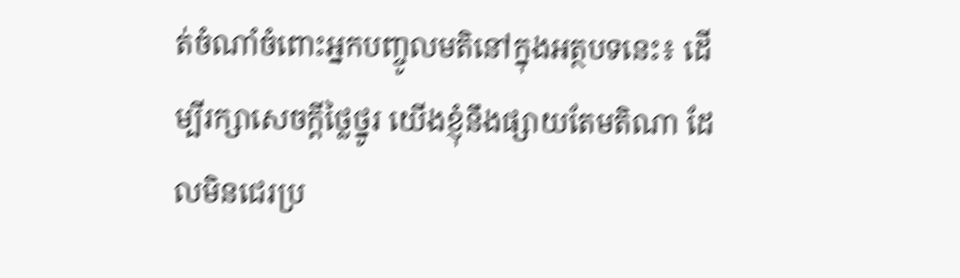ត់ចំណាំចំពោះអ្នកបញ្ចូលមតិនៅក្នុងអត្ថបទនេះ៖ ដើម្បីរក្សាសេចក្ដីថ្លៃថ្នូរ យើងខ្ញុំនឹងផ្សាយតែមតិណា ដែលមិនជេរប្រ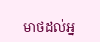មាថដល់អ្ន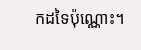កដទៃប៉ុណ្ណោះ។